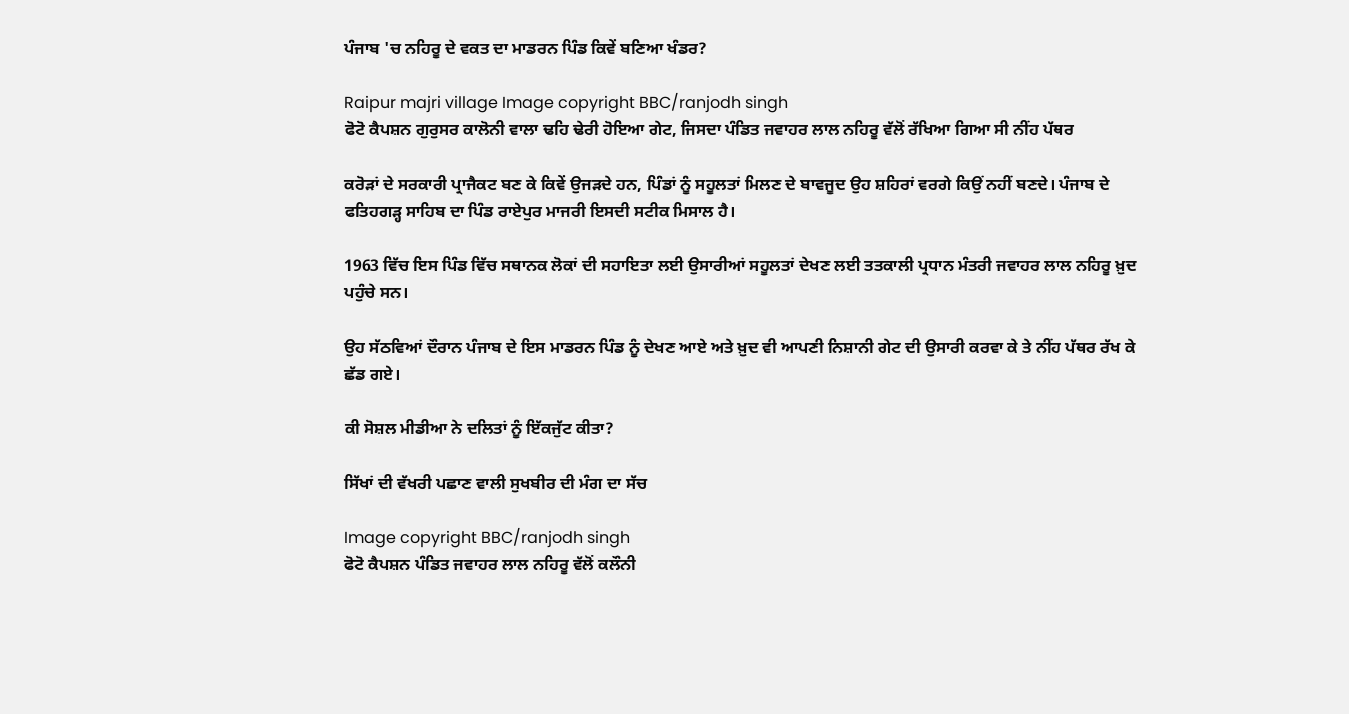ਪੰਜਾਬ 'ਚ ਨਹਿਰੂ ਦੇ ਵਕਤ ਦਾ ਮਾਡਰਨ ਪਿੰਡ ਕਿਵੇਂ ਬਣਿਆ ਖੰਡਰ?

Raipur majri village Image copyright BBC/ranjodh singh
ਫੋਟੋ ਕੈਪਸ਼ਨ ਗੁਰੁਸਰ ਕਾਲੋਨੀ ਵਾਲਾ ਢਹਿ ਢੇਰੀ ਹੋਇਆ ਗੇਟ, ਜਿਸਦਾ ਪੰਡਿਤ ਜਵਾਹਰ ਲਾਲ ਨਹਿਰੂ ਵੱਲੋਂ ਰੱਖਿਆ ਗਿਆ ਸੀ ਨੀਂਹ ਪੱਥਰ

ਕਰੋੜਾਂ ਦੇ ਸਰਕਾਰੀ ਪ੍ਰਾਜੈਕਟ ਬਣ ਕੇ ਕਿਵੇਂ ਉਜੜਦੇ ਹਨ, ਪਿੰਡਾਂ ਨੂੰ ਸਹੂਲਤਾਂ ਮਿਲਣ ਦੇ ਬਾਵਜੂਦ ਉਹ ਸ਼ਹਿਰਾਂ ਵਰਗੇ ਕਿਉਂ ਨਹੀਂ ਬਣਦੇ। ਪੰਜਾਬ ਦੇ ਫਤਿਹਗੜ੍ਹ ਸਾਹਿਬ ਦਾ ਪਿੰਡ ਰਾਏਪੁਰ ਮਾਜਰੀ ਇਸਦੀ ਸਟੀਕ ਮਿਸਾਲ ਹੈ।

1963 ਵਿੱਚ ਇਸ ਪਿੰਡ ਵਿੱਚ ਸਥਾਨਕ ਲੋਕਾਂ ਦੀ ਸਹਾਇਤਾ ਲਈ ਉਸਾਰੀਆਂ ਸਹੂਲਤਾਂ ਦੇਖਣ ਲਈ ਤਤਕਾਲੀ ਪ੍ਰਧਾਨ ਮੰਤਰੀ ਜਵਾਹਰ ਲਾਲ ਨਹਿਰੂ ਖ਼ੁਦ ਪਹੁੰਚੇ ਸਨ।

ਉਹ ਸੱਠਵਿਆਂ ਦੌਰਾਨ ਪੰਜਾਬ ਦੇ ਇਸ ਮਾਡਰਨ ਪਿੰਡ ਨੂੰ ਦੇਖਣ ਆਏ ਅਤੇ ਖ਼ੁਦ ਵੀ ਆਪਣੀ ਨਿਸ਼ਾਨੀ ਗੇਟ ਦੀ ਉਸਾਰੀ ਕਰਵਾ ਕੇ ਤੇ ਨੀਂਹ ਪੱਥਰ ਰੱਖ ਕੇ ਛੱਡ ਗਏ।

ਕੀ ਸੋਸ਼ਲ ਮੀਡੀਆ ਨੇ ਦਲਿਤਾਂ ਨੂੰ ਇੱਕਜੁੱਟ ਕੀਤਾ?

ਸਿੱਖਾਂ ਦੀ ਵੱਖਰੀ ਪਛਾਣ ਵਾਲੀ ਸੁਖਬੀਰ ਦੀ ਮੰਗ ਦਾ ਸੱਚ

Image copyright BBC/ranjodh singh
ਫੋਟੋ ਕੈਪਸ਼ਨ ਪੰਡਿਤ ਜਵਾਹਰ ਲਾਲ ਨਹਿਰੂ ਵੱਲੋਂ ਕਲੌਨੀ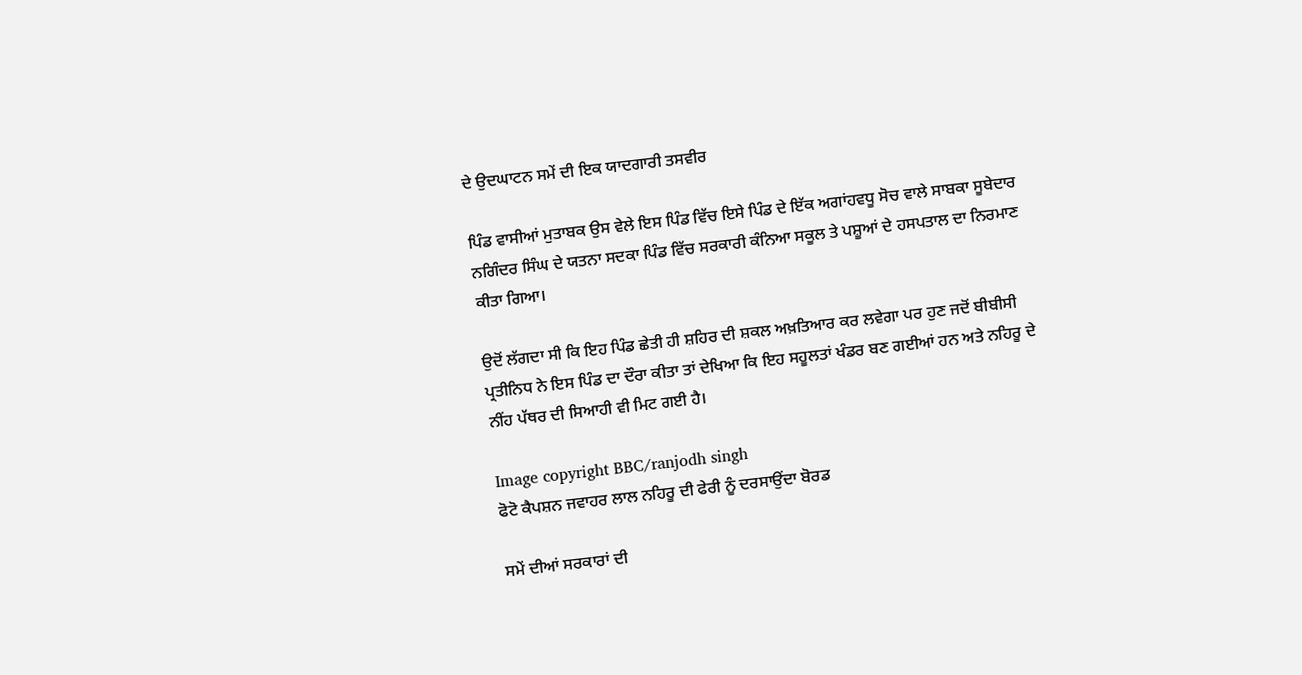ਦੇ ਉਦਘਾਟਨ ਸਮੇਂ ਦੀ ਇਕ ਯਾਦਗਾਰੀ ਤਸਵੀਰ

ਪਿੰਡ ਵਾਸੀਆਂ ਮੁਤਾਬਕ ਉਸ ਵੇਲੇ ਇਸ ਪਿੰਡ ਵਿੱਚ ਇਸੇ ਪਿੰਡ ਦੇ ਇੱਕ ਅਗਾਂਹਵਧੂ ਸੋਚ ਵਾਲੇ ਸਾਬਕਾ ਸੂਬੇਦਾਰ ਨਗਿੰਦਰ ਸਿੰਘ ਦੇ ਯਤਨਾ ਸਦਕਾ ਪਿੰਡ ਵਿੱਚ ਸਰਕਾਰੀ ਕੰਨਿਆ ਸਕੂਲ ਤੇ ਪਸ਼ੂਆਂ ਦੇ ਹਸਪਤਾਲ ਦਾ ਨਿਰਮਾਣ ਕੀਤਾ ਗਿਆ।

ਉਦੋਂ ਲੱਗਦਾ ਸੀ ਕਿ ਇਹ ਪਿੰਡ ਛੇਤੀ ਹੀ ਸ਼ਹਿਰ ਦੀ ਸ਼ਕਲ ਅਖ਼ਤਿਆਰ ਕਰ ਲਵੇਗਾ ਪਰ ਹੁਣ ਜਦੋਂ ਬੀਬੀਸੀ ਪ੍ਰਤੀਨਿਧ ਨੇ ਇਸ ਪਿੰਡ ਦਾ ਦੌਰਾ ਕੀਤਾ ਤਾਂ ਦੇਖਿਆ ਕਿ ਇਹ ਸਹੂਲਤਾਂ ਖੰਡਰ ਬਣ ਗਈਆਂ ਹਨ ਅਤੇ ਨਹਿਰੂ ਦੇ ਨੀਂਹ ਪੱਥਰ ਦੀ ਸਿਆਹੀ ਵੀ ਮਿਟ ਗਈ ਹੈ।

Image copyright BBC/ranjodh singh
ਫੋਟੋ ਕੈਪਸ਼ਨ ਜਵਾਹਰ ਲਾਲ ਨਹਿਰੂ ਦੀ ਫੇਰੀ ਨੂੰ ਦਰਸਾਉਂਦਾ ਬੋਰਡ

ਸਮੇਂ ਦੀਆਂ ਸਰਕਾਰਾਂ ਦੀ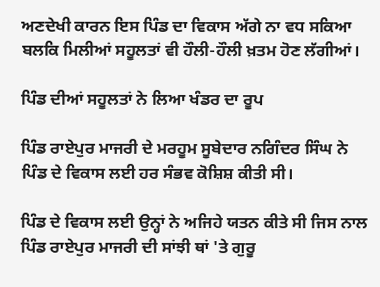ਅਣਦੇਖੀ ਕਾਰਨ ਇਸ ਪਿੰਡ ਦਾ ਵਿਕਾਸ ਅੱਗੇ ਨਾ ਵਧ ਸਕਿਆ ਬਲਕਿ ਮਿਲੀਆਂ ਸਹੂਲਤਾਂ ਵੀ ਹੌਲੀ-ਹੌਲੀ ਖ਼ਤਮ ਹੋਣ ਲੱਗੀਆਂ।

ਪਿੰਡ ਦੀਆਂ ਸਹੂਲਤਾਂ ਨੇ ਲਿਆ ਖੰਡਰ ਦਾ ਰੂਪ

ਪਿੰਡ ਰਾਏਪੁਰ ਮਾਜਰੀ ਦੇ ਮਰਹੂਮ ਸੂਬੇਦਾਰ ਨਗਿੰਦਰ ਸਿੰਘ ਨੇ ਪਿੰਡ ਦੇ ਵਿਕਾਸ ਲਈ ਹਰ ਸੰਭਵ ਕੋਸ਼ਿਸ਼ ਕੀਤੀ ਸੀ।

ਪਿੰਡ ਦੇ ਵਿਕਾਸ ਲਈ ਉਨ੍ਹਾਂ ਨੇ ਅਜਿਹੇ ਯਤਨ ਕੀਤੇ ਸੀ ਜਿਸ ਨਾਲ ਪਿੰਡ ਰਾਏਪੁਰ ਮਾਜਰੀ ਦੀ ਸਾਂਝੀ ਥਾਂ 'ਤੇ ਗੁਰੂ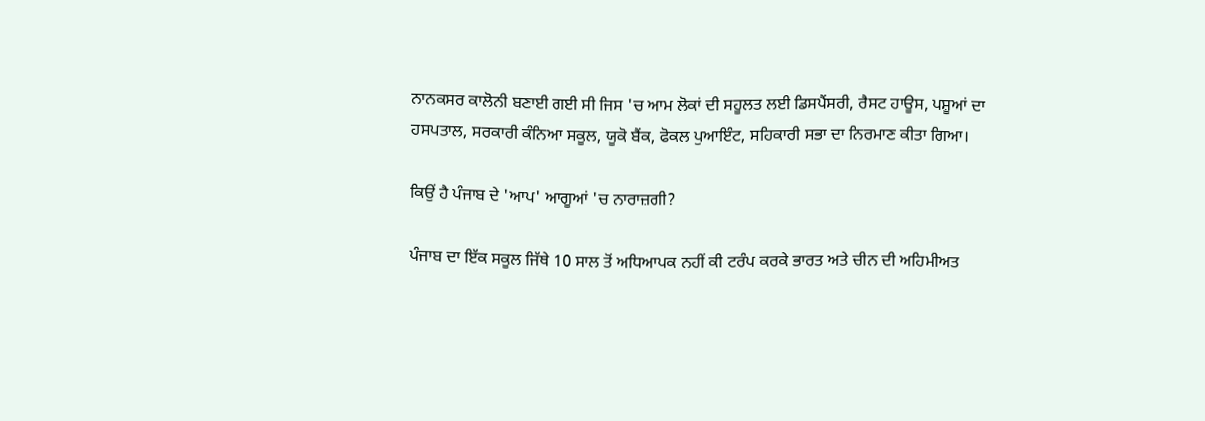ਨਾਨਕਸਰ ਕਾਲੋਨੀ ਬਣਾਈ ਗਈ ਸੀ ਜਿਸ 'ਚ ਆਮ ਲੋਕਾਂ ਦੀ ਸਹੂਲਤ ਲਈ ਡਿਸਪੈਂਸਰੀ, ਰੈਸਟ ਹਾਊਸ, ਪਸ਼ੂਆਂ ਦਾ ਹਸਪਤਾਲ, ਸਰਕਾਰੀ ਕੰਨਿਆ ਸਕੂਲ, ਯੂਕੋ ਬੈਂਕ, ਫੋਕਲ ਪੁਆਇੰਟ, ਸਹਿਕਾਰੀ ਸਭਾ ਦਾ ਨਿਰਮਾਣ ਕੀਤਾ ਗਿਆ।

ਕਿਉਂ ਹੈ ਪੰਜਾਬ ਦੇ 'ਆਪ' ਆਗੂਆਂ 'ਚ ਨਾਰਾਜ਼ਗੀ?

ਪੰਜਾਬ ਦਾ ਇੱਕ ਸਕੂਲ ਜਿੱਥੇ 10 ਸਾਲ ਤੋਂ ਅਧਿਆਪਕ ਨਹੀਂ ਕੀ ਟਰੰਪ ਕਰਕੇ ਭਾਰਤ ਅਤੇ ਚੀਨ ਦੀ ਅਹਿਮੀਅਤ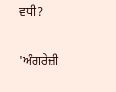ਵਧੀ?

'ਅੰਗਰੇਜ਼ੀ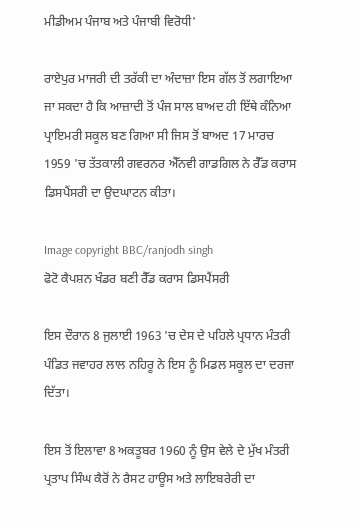ਮੀਡੀਅਮ ਪੰਜਾਬ ਅਤੇ ਪੰਜਾਬੀ ਵਿਰੋਧੀ'

ਰਾਏਪੁਰ ਮਾਜਰੀ ਦੀ ਤਰੱਕੀ ਦਾ ਅੰਦਾਜ਼ਾ ਇਸ ਗੱਲ ਤੋਂ ਲਗਾਇਆ ਜਾ ਸਕਦਾ ਹੈ ਕਿ ਆਜ਼ਾਦੀ ਤੋਂ ਪੰਜ ਸਾਲ ਬਾਅਦ ਹੀ ਇੱਥੇ ਕੰਨਿਆ ਪ੍ਰਾਇਮਰੀ ਸਕੂਲ ਬਣ ਗਿਆ ਸੀ ਜਿਸ ਤੋਂ ਬਾਅਦ 17 ਮਾਰਚ 1959 'ਚ ਤੱਤਕਾਲੀ ਗਵਰਨਰ ਐੱਨਵੀ ਗਾਡਗਿਲ ਨੇ ਰੈੱਡ ਕਰਾਸ ਡਿਸਪੈਂਸਰੀ ਦਾ ਉਦਘਾਟਨ ਕੀਤਾ।

Image copyright BBC/ranjodh singh
ਫੋਟੋ ਕੈਪਸ਼ਨ ਖੰਡਰ ਬਣੀ ਰੈੱਡ ਕਰਾਸ ਡਿਸਪੈਂਸਰੀ

ਇਸ ਦੌਰਾਨ 8 ਜੁਲਾਈ 1963 'ਚ ਦੇਸ ਦੇ ਪਹਿਲੇ ਪ੍ਰਧਾਨ ਮੰਤਰੀ ਪੰਡਿਤ ਜਵਾਹਰ ਲਾਲ ਨਹਿਰੂ ਨੇ ਇਸ ਨੂੰ ਮਿਡਲ ਸਕੂਲ ਦਾ ਦਰਜਾ ਦਿੱਤਾ।

ਇਸ ਤੋਂ ਇਲਾਵਾ 8 ਅਕਤੂਬਰ 1960 ਨੂੰ ਉਸ ਵੇਲੇ ਦੇ ਮੁੱਖ ਮੰਤਰੀ ਪ੍ਰਤਾਪ ਸਿੰਘ ਕੈਰੋਂ ਨੇ ਰੈਸਟ ਹਾਊਸ ਅਤੇ ਲਾਇਬਰੇਰੀ ਦਾ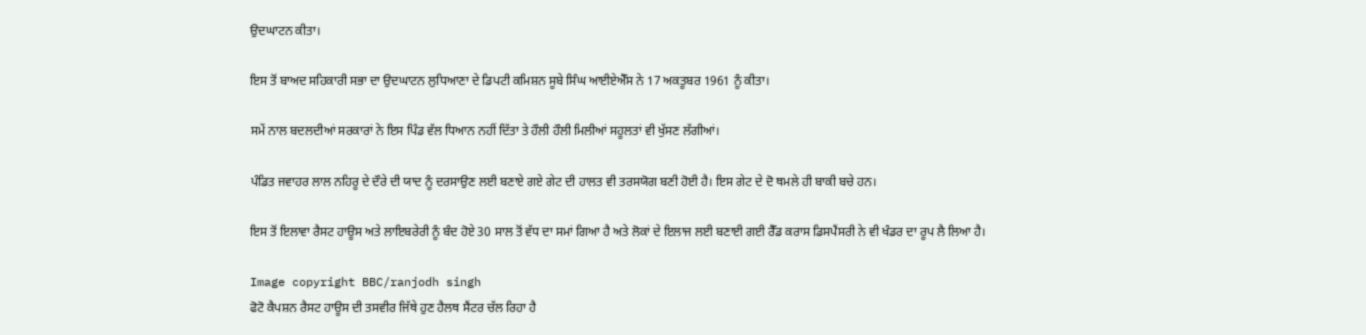ਉਦਘਾਟਨ ਕੀਤਾ।

ਇਸ ਤੋਂ ਬਾਅਦ ਸਹਿਕਾਰੀ ਸਭਾ ਦਾ ਉਦਘਾਟਨ ਲੁਧਿਆਣਾ ਦੇ ਡਿਪਟੀ ਕਮਿਸ਼ਨ ਸੂਬੇ ਸਿੰਘ ਆਈਏਐੱਸ ਨੇ 17 ਅਕਤੂਬਰ 1961 ਨੂੰ ਕੀਤਾ।

ਸਮੇਂ ਨਾਲ ਬਦਲਦੀਆਂ ਸਰਕਾਰਾਂ ਨੇ ਇਸ ਪਿੰਡ ਵੱਲ ਧਿਆਨ ਨਹੀਂ ਦਿੱਤਾ ਤੇ ਹੌਲੀ ਹੌਲੀ ਮਿਲੀਆਂ ਸਹੂਲਤਾਂ ਵੀ ਖੁੱਸਣ ਲੱਗੀਆਂ।

ਪੰਡਿਤ ਜਵਾਹਰ ਲਾਲ ਨਹਿਰੂ ਦੇ ਦੌਰੇ ਦੀ ਯਾਦ ਨੂੰ ਦਰਸਾਉਣ ਲਈ ਬਣਾਏ ਗਏ ਗੇਟ ਦੀ ਹਾਲਤ ਵੀ ਤਰਸਯੋਗ ਬਣੀ ਹੋਈ ਹੈ। ਇਸ ਗੇਟ ਦੇ ਦੋ ਥਮਲੇ ਹੀ ਬਾਕੀ ਬਚੇ ਹਨ।

ਇਸ ਤੋਂ ਇਲਾਵਾ ਰੈਸਟ ਹਾਊਸ ਅਤੇ ਲਾਇਬਰੇਰੀ ਨੂੰ ਬੰਦ ਹੋਏ 30 ਸਾਲ ਤੋਂ ਵੱਧ ਦਾ ਸਮਾਂ ਗਿਆ ਹੈ ਅਤੇ ਲੋਕਾਂ ਦੇ ਇਲਾਜ ਲਈ ਬਣਾਈ ਗਈ ਰੈੱਡ ਕਰਾਸ ਡਿਸਪੈਂਸਰੀ ਨੇ ਵੀ ਖੰਡਰ ਦਾ ਰੂਪ ਲੈ ਲਿਆ ਹੈ।

Image copyright BBC/ranjodh singh
ਫੋਟੋ ਕੈਪਸ਼ਨ ਰੈਸਟ ਹਾਊਸ ਦੀ ਤਸਵੀਰ ਜਿੱਥੇ ਹੁਣ ਹੈਲਥ ਸੈਂਟਰ ਚੱਲ ਰਿਹਾ ਹੈ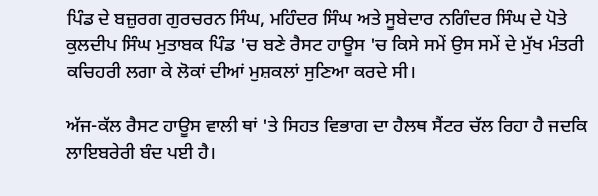ਪਿੰਡ ਦੇ ਬਜ਼ੁਰਗ ਗੁਰਚਰਨ ਸਿੰਘ, ਮਹਿੰਦਰ ਸਿੰਘ ਅਤੇ ਸੂਬੇਦਾਰ ਨਗਿੰਦਰ ਸਿੰਘ ਦੇ ਪੋਤੇ ਕੁਲਦੀਪ ਸਿੰਘ ਮੁਤਾਬਕ ਪਿੰਡ 'ਚ ਬਣੇ ਰੈਸਟ ਹਾਊਸ 'ਚ ਕਿਸੇ ਸਮੇਂ ਉਸ ਸਮੇਂ ਦੇ ਮੁੱਖ ਮੰਤਰੀ ਕਚਿਹਰੀ ਲਗਾ ਕੇ ਲੋਕਾਂ ਦੀਆਂ ਮੁਸ਼ਕਲਾਂ ਸੁਣਿਆ ਕਰਦੇ ਸੀ।

ਅੱਜ-ਕੱਲ ਰੈਸਟ ਹਾਊਸ ਵਾਲੀ ਥਾਂ 'ਤੇ ਸਿਹਤ ਵਿਭਾਗ ਦਾ ਹੈਲਥ ਸੈਂਟਰ ਚੱਲ ਰਿਹਾ ਹੈ ਜਦਕਿ ਲਾਇਬਰੇਰੀ ਬੰਦ ਪਈ ਹੈ।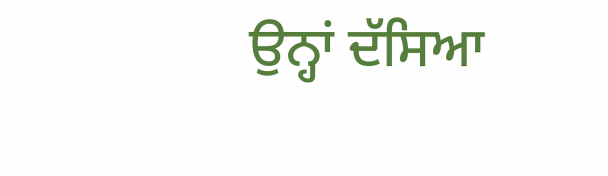ਉਨ੍ਹਾਂ ਦੱਸਿਆ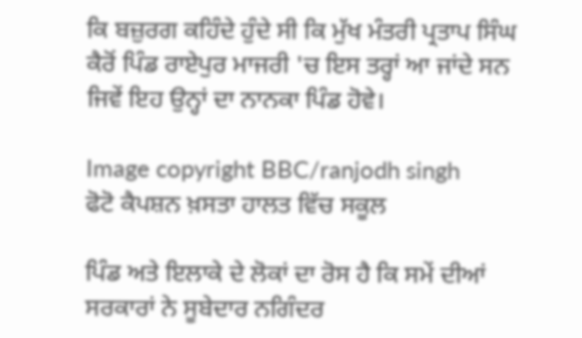ਕਿ ਬਜ਼ੁਰਗ ਕਹਿੰਦੇ ਹੁੰਦੇ ਸੀ ਕਿ ਮੁੱਖ ਮੰਤਰੀ ਪ੍ਰਤਾਪ ਸਿੰਘ ਕੈਰੋਂ ਪਿੰਡ ਰਾਏਪੁਰ ਮਾਜਰੀ 'ਚ ਇਸ ਤਰ੍ਹਾਂ ਆ ਜਾਂਦੇ ਸਨ ਜਿਵੇਂ ਇਹ ਉਨ੍ਹਾਂ ਦਾ ਨਾਨਕਾ ਪਿੰਡ ਹੋਵੇ।

Image copyright BBC/ranjodh singh
ਫੋਟੋ ਕੈਪਸ਼ਨ ਖ਼ਸਤਾ ਹਾਲਤ ਵਿੱਚ ਸਕੂਲ

ਪਿੰਡ ਅਤੇ ਇਲਾਕੇ ਦੇ ਲੋਕਾਂ ਦਾ ਰੋਸ ਹੈ ਕਿ ਸਮੇਂ ਦੀਆਂ ਸਰਕਾਰਾਂ ਨੇ ਸੂਬੇਦਾਰ ਨਗਿੰਦਰ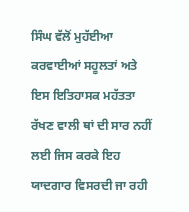ਸਿੰਘ ਵੱਲੋਂ ਮੁਹੱਈਆ ਕਰਵਾਈਆਂ ਸਹੂਲਤਾਂ ਅਤੇ ਇਸ ਇਤਿਹਾਸਕ ਮਹੱਤਤਾ ਰੱਖਣ ਵਾਲੀ ਥਾਂ ਦੀ ਸਾਰ ਨਹੀਂ ਲਈ ਜਿਸ ਕਰਕੇ ਇਹ ਯਾਦਗਾਰ ਵਿਸਰਦੀ ਜਾ ਰਹੀ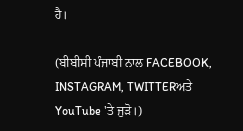ਹੈ।

(ਬੀਬੀਸੀ ਪੰਜਾਬੀ ਨਾਲ FACEBOOK, INSTAGRAM, TWITTERਅਤੇ YouTube 'ਤੇ ਜੁੜੋ।)